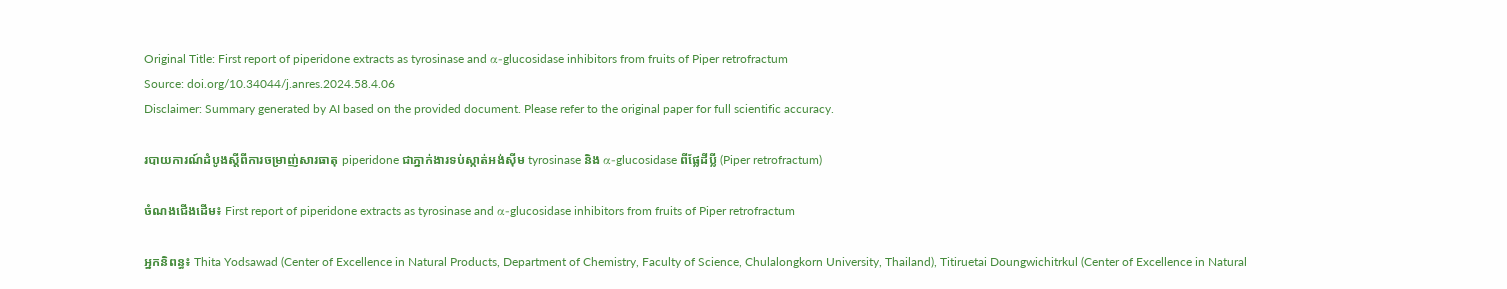Original Title: First report of piperidone extracts as tyrosinase and α-glucosidase inhibitors from fruits of Piper retrofractum
Source: doi.org/10.34044/j.anres.2024.58.4.06
Disclaimer: Summary generated by AI based on the provided document. Please refer to the original paper for full scientific accuracy.

របាយការណ៍ដំបូងស្តីពីការចម្រាញ់សារធាតុ piperidone ជាភ្នាក់ងារទប់ស្កាត់អង់ស៊ីម tyrosinase និង α-glucosidase ពីផ្លែដីប្លី (Piper retrofractum)

ចំណងជើងដើម៖ First report of piperidone extracts as tyrosinase and α-glucosidase inhibitors from fruits of Piper retrofractum

អ្នកនិពន្ធ៖ Thita Yodsawad (Center of Excellence in Natural Products, Department of Chemistry, Faculty of Science, Chulalongkorn University, Thailand), Titiruetai Doungwichitrkul (Center of Excellence in Natural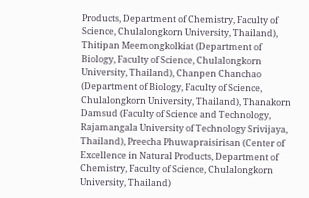Products, Department of Chemistry, Faculty of Science, Chulalongkorn University, Thailand), Thitipan Meemongkolkiat (Department of Biology, Faculty of Science, Chulalongkorn University, Thailand), Chanpen Chanchao (Department of Biology, Faculty of Science, Chulalongkorn University, Thailand), Thanakorn Damsud (Faculty of Science and Technology, Rajamangala University of Technology Srivijaya, Thailand), Preecha Phuwapraisirisan (Center of Excellence in Natural Products, Department of Chemistry, Faculty of Science, Chulalongkorn University, Thailand)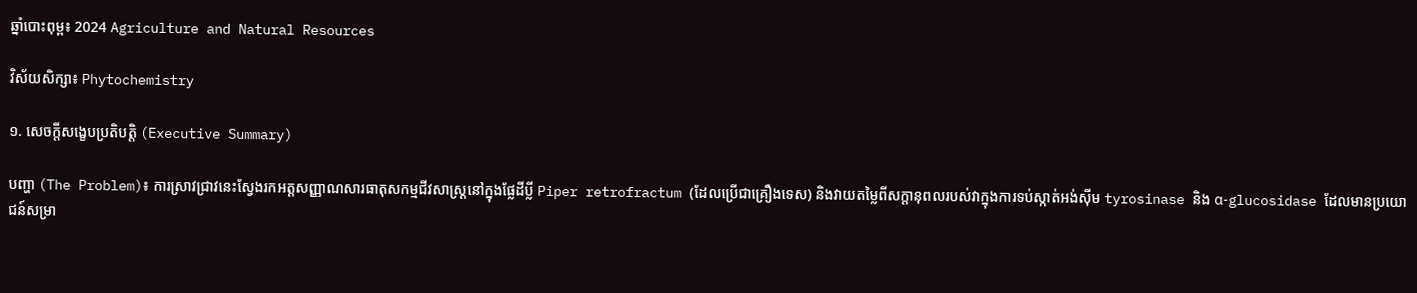ឆ្នាំបោះពុម្ព៖ 2024 Agriculture and Natural Resources

វិស័យសិក្សា៖ Phytochemistry

១. សេចក្តីសង្ខេបប្រតិបត្តិ (Executive Summary)

បញ្ហា (The Problem)៖ ការស្រាវជ្រាវនេះស្វែងរកអត្តសញ្ញាណសារធាតុសកម្មជីវសាស្រ្តនៅក្នុងផ្លែដីប្លី Piper retrofractum (ដែលប្រើជាគ្រឿងទេស) និងវាយតម្លៃពីសក្តានុពលរបស់វាក្នុងការទប់ស្កាត់អង់ស៊ីម tyrosinase និង α-glucosidase ដែលមានប្រយោជន៍សម្រា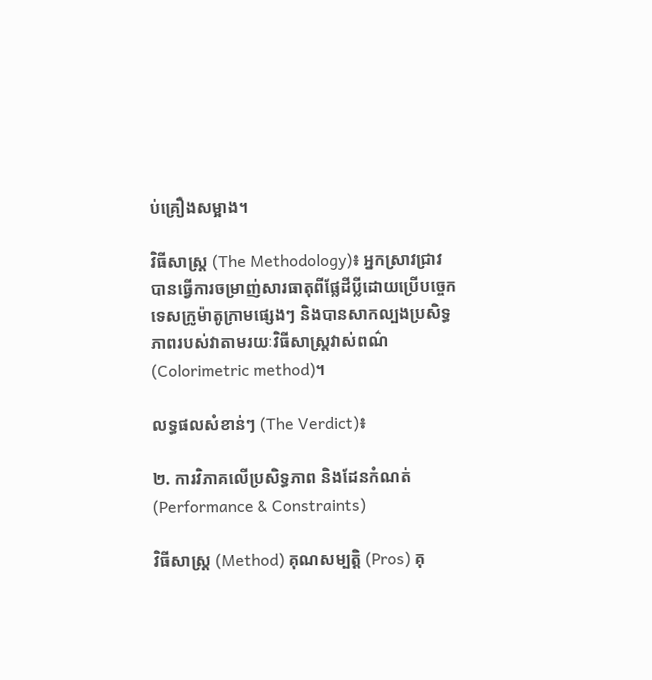ប់គ្រឿងសម្អាង។

វិធីសាស្ត្រ (The Methodology)៖ អ្នកស្រាវជ្រាវបានធ្វើការចម្រាញ់សារធាតុពីផ្លែដីប្លីដោយប្រើបច្ចេកទេសក្រូម៉ាតូក្រាមផ្សេងៗ និងបានសាកល្បងប្រសិទ្ធភាពរបស់វាតាមរយៈវិធីសាស្ត្រវាស់ពណ៌ (Colorimetric method)។

លទ្ធផលសំខាន់ៗ (The Verdict)៖

២. ការវិភាគលើប្រសិទ្ធភាព និងដែនកំណត់ (Performance & Constraints)

វិធីសាស្ត្រ (Method) គុណសម្បត្តិ (Pros) គុ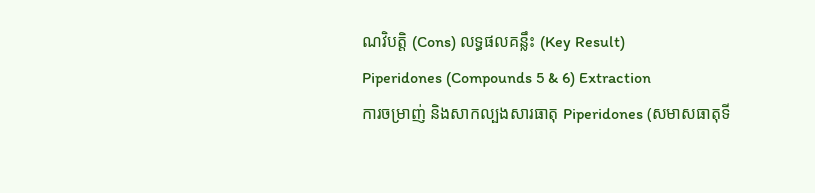ណវិបត្តិ (Cons) លទ្ធផលគន្លឹះ (Key Result)
Piperidones (Compounds 5 & 6) Extraction
ការចម្រាញ់ និងសាកល្បងសារធាតុ Piperidones (សមាសធាតុទី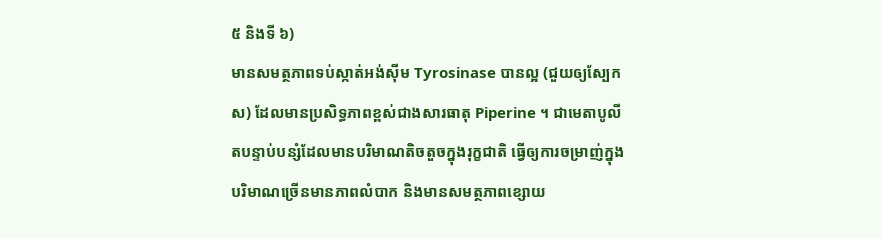៥ និងទី ៦)
មានសមត្ថភាពទប់ស្កាត់អង់ស៊ីម Tyrosinase បានល្អ (ជួយឲ្យស្បែកស) ដែលមានប្រសិទ្ធភាពខ្ពស់ជាងសារធាតុ Piperine ។ ជាមេតាបូលីតបន្ទាប់បន្សំដែលមានបរិមាណតិចតួចក្នុងរុក្ខជាតិ ធ្វើឲ្យការចម្រាញ់ក្នុងបរិមាណច្រើនមានភាពលំបាក និងមានសមត្ថភាពខ្សោយ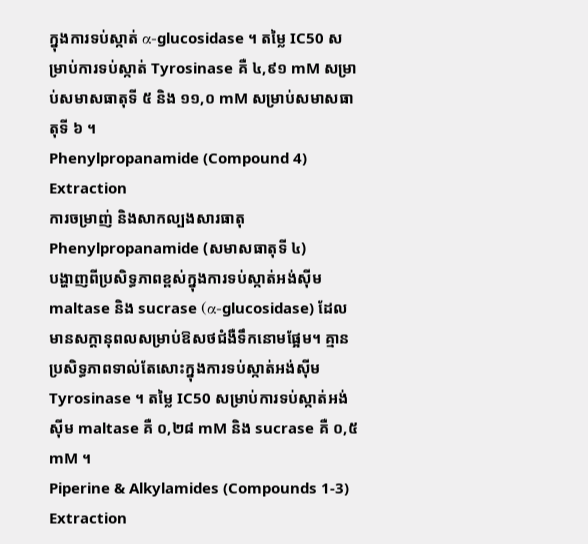ក្នុងការទប់ស្កាត់ α-glucosidase ។ តម្លៃ IC50 សម្រាប់ការទប់ស្កាត់ Tyrosinase គឺ ៤,៩១ mM សម្រាប់សមាសធាតុទី ៥ និង ១១,០ mM សម្រាប់សមាសធាតុទី ៦ ។
Phenylpropanamide (Compound 4) Extraction
ការចម្រាញ់ និងសាកល្បងសារធាតុ Phenylpropanamide (សមាសធាតុទី ៤)
បង្ហាញពីប្រសិទ្ធភាពខ្ពស់ក្នុងការទប់ស្កាត់អង់ស៊ីម maltase និង sucrase (α-glucosidase) ដែលមានសក្តានុពលសម្រាប់ឱសថជំងឺទឹកនោមផ្អែម។ គ្មានប្រសិទ្ធភាពទាល់តែសោះក្នុងការទប់ស្កាត់អង់ស៊ីម Tyrosinase ។ តម្លៃ IC50 សម្រាប់ការទប់ស្កាត់អង់ស៊ីម maltase គឺ ០,២៨ mM និង sucrase គឺ ០,៥ mM ។
Piperine & Alkylamides (Compounds 1-3) Extraction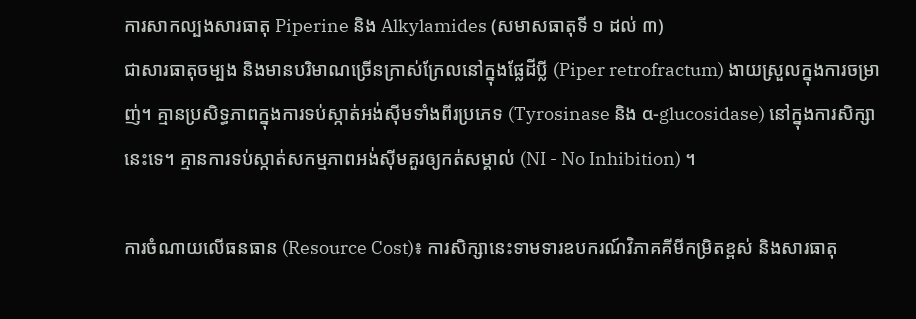ការសាកល្បងសារធាតុ Piperine និង Alkylamides (សមាសធាតុទី ១ ដល់ ៣)
ជាសារធាតុចម្បង និងមានបរិមាណច្រើនក្រាស់ក្រែលនៅក្នុងផ្លែដីប្លី (Piper retrofractum) ងាយស្រួលក្នុងការចម្រាញ់។ គ្មានប្រសិទ្ធភាពក្នុងការទប់ស្កាត់អង់ស៊ីមទាំងពីរប្រភេទ (Tyrosinase និង α-glucosidase) នៅក្នុងការសិក្សានេះទេ។ គ្មានការទប់ស្កាត់សកម្មភាពអង់ស៊ីមគួរឲ្យកត់សម្គាល់ (NI - No Inhibition) ។

ការចំណាយលើធនធាន (Resource Cost)៖ ការសិក្សានេះទាមទារឧបករណ៍វិភាគគីមីកម្រិតខ្ពស់ និងសារធាតុ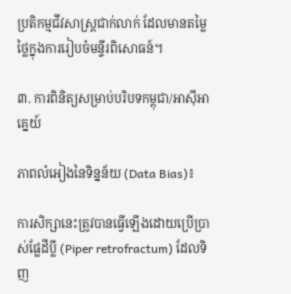ប្រតិកម្មជីវសាស្រ្តជាក់លាក់ ដែលមានតម្លៃថ្លៃក្នុងការរៀបចំមន្ទីរពិសោធន៍។

៣. ការពិនិត្យសម្រាប់បរិបទកម្ពុជា/អាស៊ីអាគ្នេយ៍

ភាពលំអៀងនៃទិន្នន័យ (Data Bias)៖

ការសិក្សានេះត្រូវបានធ្វើឡើងដោយប្រើប្រាស់ផ្លែដីប្លី (Piper retrofractum) ដែលទិញ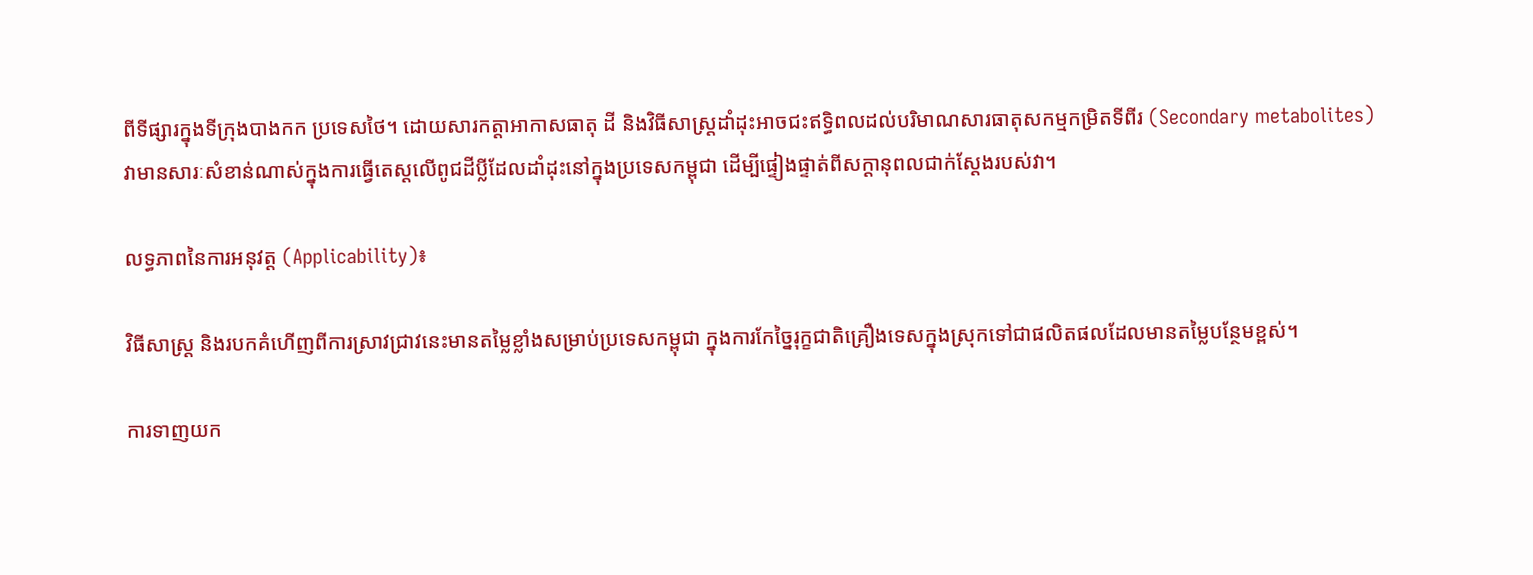ពីទីផ្សារក្នុងទីក្រុងបាងកក ប្រទេសថៃ។ ដោយសារកត្តាអាកាសធាតុ ដី និងវិធីសាស្ត្រដាំដុះអាចជះឥទ្ធិពលដល់បរិមាណសារធាតុសកម្មកម្រិតទីពីរ (Secondary metabolites) វាមានសារៈសំខាន់ណាស់ក្នុងការធ្វើតេស្តលើពូជដីប្លីដែលដាំដុះនៅក្នុងប្រទេសកម្ពុជា ដើម្បីផ្ទៀងផ្ទាត់ពីសក្តានុពលជាក់ស្តែងរបស់វា។

លទ្ធភាពនៃការអនុវត្ត (Applicability)៖

វិធីសាស្ត្រ និងរបកគំហើញពីការស្រាវជ្រាវនេះមានតម្លៃខ្លាំងសម្រាប់ប្រទេសកម្ពុជា ក្នុងការកែច្នៃរុក្ខជាតិគ្រឿងទេសក្នុងស្រុកទៅជាផលិតផលដែលមានតម្លៃបន្ថែមខ្ពស់។

ការទាញយក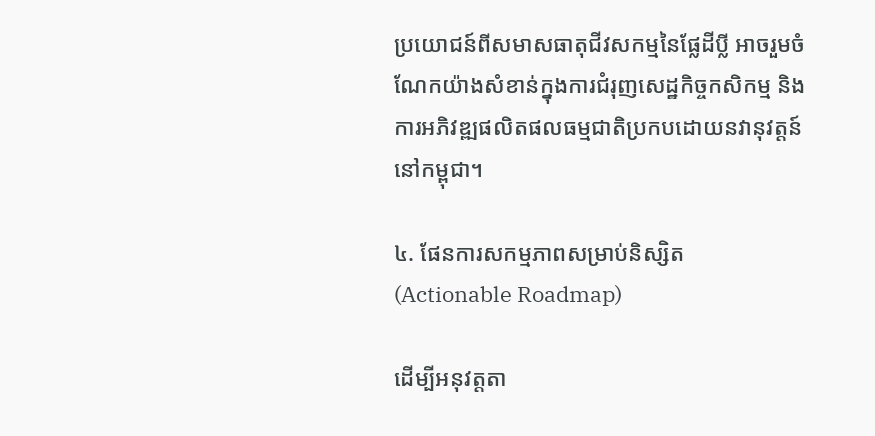ប្រយោជន៍ពីសមាសធាតុជីវសកម្មនៃផ្លែដីប្លី អាចរួមចំណែកយ៉ាងសំខាន់ក្នុងការជំរុញសេដ្ឋកិច្ចកសិកម្ម និងការអភិវឌ្ឍផលិតផលធម្មជាតិប្រកបដោយនវានុវត្តន៍នៅកម្ពុជា។

៤. ផែនការសកម្មភាពសម្រាប់និស្សិត (Actionable Roadmap)

ដើម្បីអនុវត្តតា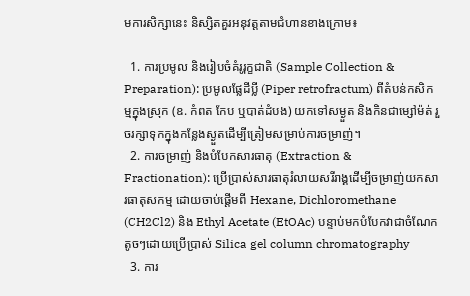មការសិក្សានេះ និស្សិតគួរអនុវត្តតាមជំហានខាងក្រោម៖

  1. ការប្រមូល និងរៀបចំគំរូរុក្ខជាតិ (Sample Collection & Preparation): ប្រមូលផ្លែដីប្លី (Piper retrofractum) ពីតំបន់កសិកម្មក្នុងស្រុក (ឧ. កំពត កែប ឬបាត់ដំបង) យកទៅសម្ងួត និងកិនជាម្សៅម៉ត់ រួចរក្សាទុកក្នុងកន្លែងស្ងួតដើម្បីត្រៀមសម្រាប់ការចម្រាញ់។
  2. ការចម្រាញ់ និងបំបែកសារធាតុ (Extraction & Fractionation): ប្រើប្រាស់សារធាតុរំលាយសរីរាង្គដើម្បីចម្រាញ់យកសារធាតុសកម្ម ដោយចាប់ផ្តើមពី Hexane, Dichloromethane (CH2Cl2) និង Ethyl Acetate (EtOAc) បន្ទាប់មកបំបែកវាជាចំណែកតូចៗដោយប្រើប្រាស់ Silica gel column chromatography
  3. ការ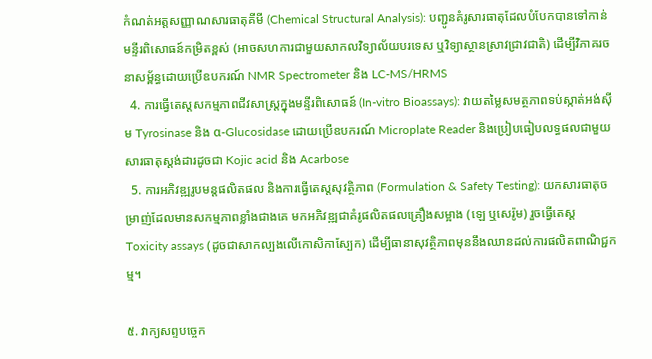កំណត់អត្តសញ្ញាណសារធាតុគីមី (Chemical Structural Analysis): បញ្ជូនគំរូសារធាតុដែលបំបែកបានទៅកាន់មន្ទីរពិសោធន៍កម្រិតខ្ពស់ (អាចសហការជាមួយសាកលវិទ្យាល័យបរទេស ឬវិទ្យាស្ថានស្រាវជ្រាវជាតិ) ដើម្បីវិភាគរចនាសម្ព័ន្ធដោយប្រើឧបករណ៍ NMR Spectrometer និង LC-MS/HRMS
  4. ការធ្វើតេស្តសកម្មភាពជីវសាស្រ្តក្នុងមន្ទីរពិសោធន៍ (In-vitro Bioassays): វាយតម្លៃសមត្ថភាពទប់ស្កាត់អង់ស៊ីម Tyrosinase និង α-Glucosidase ដោយប្រើឧបករណ៍ Microplate Reader និងប្រៀបធៀបលទ្ធផលជាមួយសារធាតុស្តង់ដារដូចជា Kojic acid និង Acarbose
  5. ការអភិវឌ្ឍរូបមន្តផលិតផល និងការធ្វើតេស្តសុវត្ថិភាព (Formulation & Safety Testing): យកសារធាតុចម្រាញ់ដែលមានសកម្មភាពខ្លាំងជាងគេ មកអភិវឌ្ឍជាគំរូផលិតផលគ្រឿងសម្អាង (ឡេ ឬសេរ៉ូម) រួចធ្វើតេស្ត Toxicity assays (ដូចជាសាកល្បងលើកោសិកាស្បែក) ដើម្បីធានាសុវត្ថិភាពមុននឹងឈានដល់ការផលិតពាណិជ្ជកម្ម។

៥. វាក្យសព្ទបច្ចេក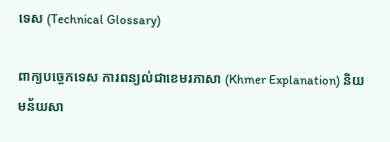ទេស (Technical Glossary)

ពាក្យបច្ចេកទេស ការពន្យល់ជាខេមរភាសា (Khmer Explanation) និយមន័យសា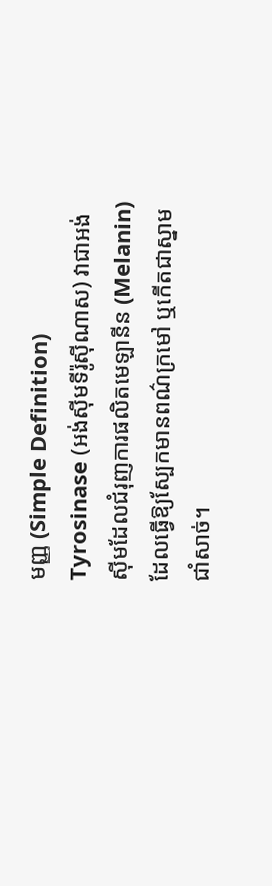មញ្ញ (Simple Definition)
Tyrosinase (អង់ស៊ីមទីរ៉ូស៊ីណាស) វាជាអង់ស៊ីមដែលជំរុញការផលិតមេឡានីន (Melanin) ដែលធ្វើឱ្យស្បែកមានពណ៌ក្រមៅ ឬកើតជាស្នាមជាំសាច់។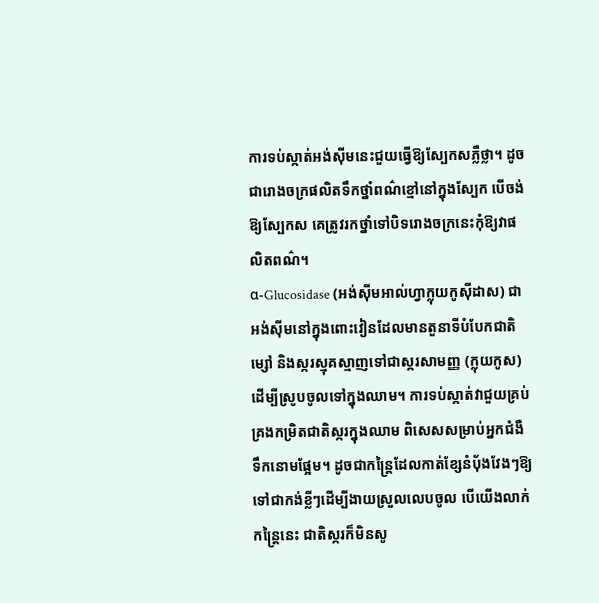ការទប់ស្កាត់អង់ស៊ីមនេះជួយធ្វើឱ្យស្បែកសភ្លឺថ្លា។ ដូចជារោងចក្រផលិតទឹកថ្នាំពណ៌ខ្មៅនៅក្នុងស្បែក បើចង់ឱ្យស្បែកស គេត្រូវរកថ្នាំទៅបិទរោងចក្រនេះកុំឱ្យវាផលិតពណ៌។
α-Glucosidase (អង់ស៊ីមអាល់ហ្វាក្លុយកូស៊ីដាស) ជាអង់ស៊ីមនៅក្នុងពោះវៀនដែលមានតួនាទីបំបែកជាតិម្សៅ និងស្ករស្មុគស្មាញទៅជាស្ករសាមញ្ញ (ក្លុយកូស) ដើម្បីស្រូបចូលទៅក្នុងឈាម។ ការទប់ស្កាត់វាជួយគ្រប់គ្រងកម្រិតជាតិស្ករក្នុងឈាម ពិសេសសម្រាប់អ្នកជំងឺទឹកនោមផ្អែម។ ដូចជាកន្ត្រៃដែលកាត់ខ្សែនំប៉័ងវែងៗឱ្យទៅជាកង់ខ្លីៗដើម្បីងាយស្រួលលេបចូល បើយើងលាក់កន្ត្រៃនេះ ជាតិស្ករក៏មិនសូ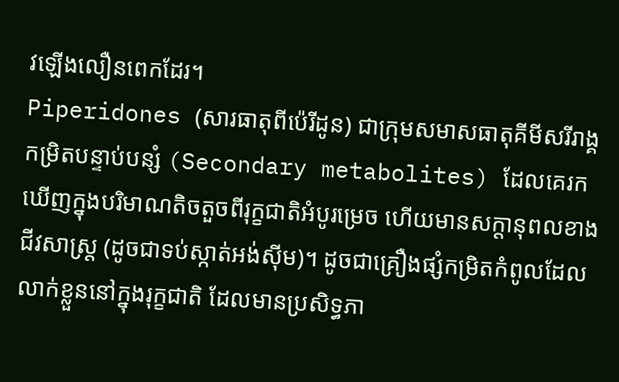វឡើងលឿនពេកដែរ។
Piperidones (សារធាតុពីប៉េរីដូន) ជាក្រុមសមាសធាតុគីមីសរីរាង្គកម្រិតបន្ទាប់បន្សំ (Secondary metabolites) ដែលគេរកឃើញក្នុងបរិមាណតិចតួចពីរុក្ខជាតិអំបូរម្រេច ហើយមានសក្តានុពលខាងជីវសាស្រ្ត (ដូចជាទប់ស្កាត់អង់ស៊ីម)។ ដូចជាគ្រឿងផ្សំកម្រិតកំពូលដែលលាក់ខ្លួននៅក្នុងរុក្ខជាតិ ដែលមានប្រសិទ្ធភា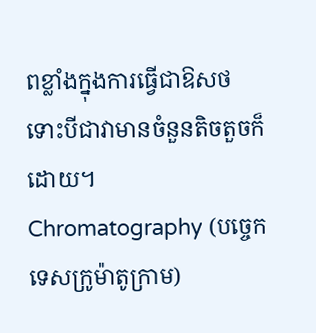ពខ្លាំងក្នុងការធ្វើជាឱសថ ទោះបីជាវាមានចំនួនតិចតួចក៏ដោយ។
Chromatography (បច្ចេកទេសក្រូម៉ាតូក្រាម)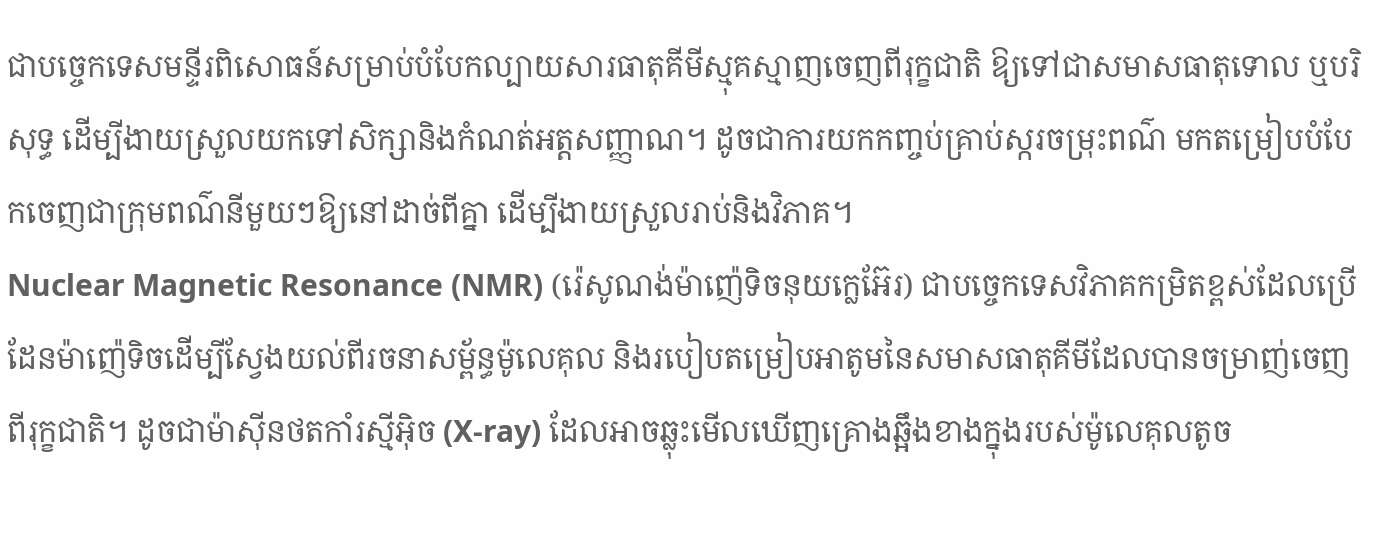ជាបច្ចេកទេសមន្ទីរពិសោធន៍សម្រាប់បំបែកល្បាយសារធាតុគីមីស្មុគស្មាញចេញពីរុក្ខជាតិ ឱ្យទៅជាសមាសធាតុទោល ឬបរិសុទ្ធ ដើម្បីងាយស្រួលយកទៅសិក្សានិងកំណត់អត្តសញ្ញាណ។ ដូចជាការយកកញ្ចប់គ្រាប់ស្ករចម្រុះពណ៌ មកតម្រៀបបំបែកចេញជាក្រុមពណ៌នីមួយៗឱ្យនៅដាច់ពីគ្នា ដើម្បីងាយស្រួលរាប់និងវិភាគ។
Nuclear Magnetic Resonance (NMR) (រ៉េសូណង់ម៉ាញ៉េទិចនុយក្លេអ៊ែរ) ជាបច្ចេកទេសវិភាគកម្រិតខ្ពស់ដែលប្រើដែនម៉ាញ៉េទិចដើម្បីស្វែងយល់ពីរចនាសម្ព័ន្ធម៉ូលេគុល និងរបៀបតម្រៀបអាតូមនៃសមាសធាតុគីមីដែលបានចម្រាញ់ចេញពីរុក្ខជាតិ។ ដូចជាម៉ាស៊ីនថតកាំរស្មីអ៊ិច (X-ray) ដែលអាចឆ្លុះមើលឃើញគ្រោងឆ្អឹងខាងក្នុងរបស់ម៉ូលេគុលតូច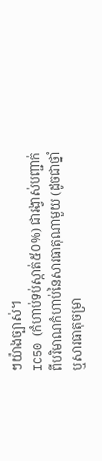ៗយ៉ាងច្បាស់។
IC50 (កំហាប់ទប់ស្កាត់៥០%) ជារង្វាស់បញ្ជាក់ពីបរិមាណកំហាប់នៃសារធាតុណាមួយ (ដូចជាថ្នាំ ឬសារធាតុចម្រា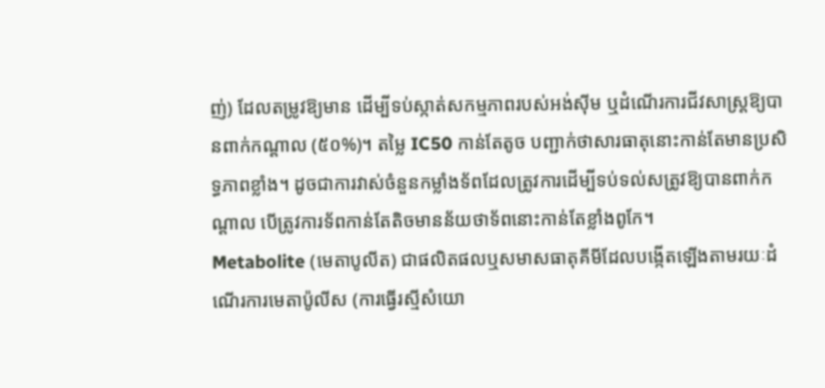ញ់) ដែលតម្រូវឱ្យមាន ដើម្បីទប់ស្កាត់សកម្មភាពរបស់អង់ស៊ីម ឬដំណើរការជីវសាស្រ្តឱ្យបានពាក់កណ្តាល (៥០%)។ តម្លៃ IC50 កាន់តែតូច បញ្ជាក់ថាសារធាតុនោះកាន់តែមានប្រសិទ្ធភាពខ្លាំង។ ដូចជាការវាស់ចំនួនកម្លាំងទ័ពដែលត្រូវការដើម្បីទប់ទល់សត្រូវឱ្យបានពាក់កណ្តាល បើត្រូវការទ័ពកាន់តែតិចមានន័យថាទ័ពនោះកាន់តែខ្លាំងពូកែ។
Metabolite (មេតាបូលីត) ជាផលិតផលឬសមាសធាតុគីមីដែលបង្កើតឡើងតាមរយៈដំណើរការមេតាប៉ូលីស (ការធ្វើរស្មីសំយោ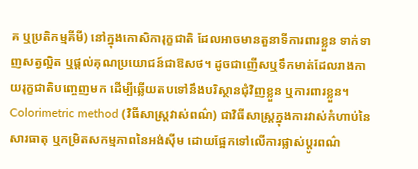គ ឬប្រតិកម្មគីមី) នៅក្នុងកោសិការុក្ខជាតិ ដែលអាចមានតួនាទីការពារខ្លួន ទាក់ទាញសត្វល្អិត ឬផ្តល់គុណប្រយោជន៍ជាឱសថ។ ដូចជាញើសឬទឹកមាត់ដែលរាងកាយរុក្ខជាតិបញ្ចេញមក ដើម្បីឆ្លើយតបទៅនឹងបរិស្ថានជុំវិញខ្លួន ឬការពារខ្លួន។
Colorimetric method (វិធីសាស្ត្រវាស់ពណ៌) ជាវិធីសាស្ត្រក្នុងការវាស់កំហាប់នៃសារធាតុ ឬកម្រិតសកម្មភាពនៃអង់ស៊ីម ដោយផ្អែកទៅលើការផ្លាស់ប្តូរពណ៌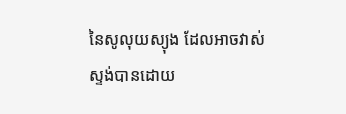នៃសូលុយស្យុង ដែលអាចវាស់ស្ទង់បានដោយ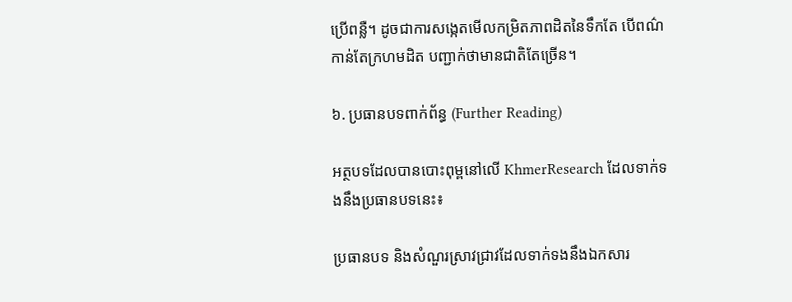ប្រើពន្លឺ។ ដូចជាការសង្កេតមើលកម្រិតភាពដិតនៃទឹកតែ បើពណ៌កាន់តែក្រហមដិត បញ្ជាក់ថាមានជាតិតែច្រើន។

៦. ប្រធានបទពាក់ព័ន្ធ (Further Reading)

អត្ថបទដែលបានបោះពុម្ពនៅលើ KhmerResearch ដែលទាក់ទងនឹងប្រធានបទនេះ៖

ប្រធានបទ និងសំណួរស្រាវជ្រាវដែលទាក់ទងនឹងឯកសារ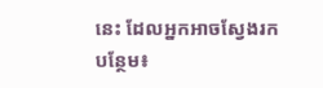នេះ ដែលអ្នកអាចស្វែងរកបន្ថែម៖